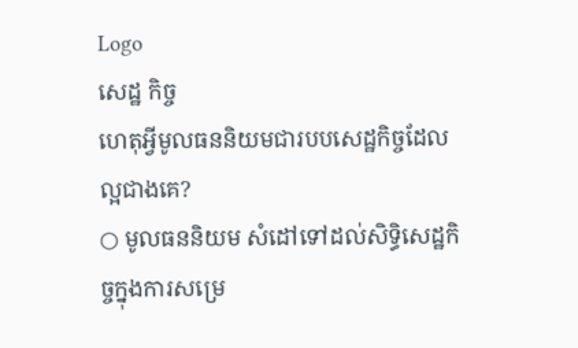Logo
សេដ្ឋ កិច្ច
ហេតុអ្វីមូលធននិយមជារបបសេដ្ឋកិច្ចដែលល្អជាងគេ?
○ មូលធននិយម សំដៅទៅដល់សិទ្ធិសេដ្ឋកិច្ចក្នុងការសម្រេ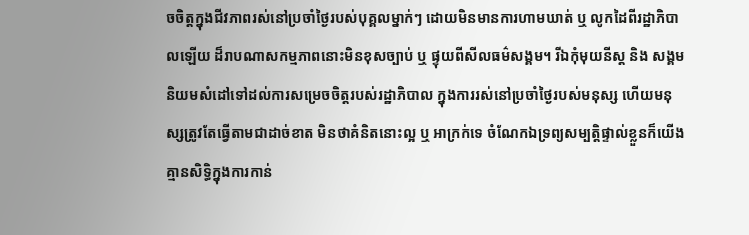ចចិត្តក្នុងជីវភាពរស់នៅប្រចាំថ្ងៃរបស់បុគ្គលម្នាក់ៗ ដោយមិនមានការហាមឃាត់ ឬ លូកដៃពីរដ្ឋាភិបាលឡើយ ដ៏រាបណាសកម្មភាពនោះមិនខុសច្បាប់ ឬ ផ្ទុយពីសីលធម៌សង្គម។ រីឯកុំមុយនីស្ត និង សង្គមនិយមសំដៅទៅដល់ការសម្រេចចិត្តរបស់រដ្ឋាភិបាល ក្នុងការរស់នៅប្រចាំថ្ងៃរបស់មនុស្ស ហើយមនុស្សត្រូវតែធ្វើតាមជាដាច់ខាត មិនថាគំនិតនោះល្អ ឬ អាក្រក់ទេ ចំណែកឯទ្រព្យសម្បត្តិផ្ទាល់ខ្លួនក៏យើងគ្មានសិទ្ធិក្នុងការកាន់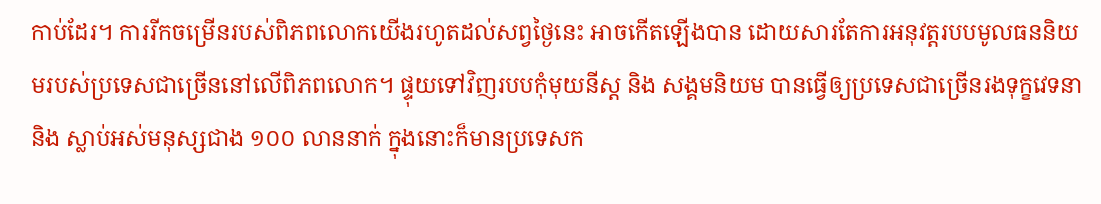កាប់ដែរ។ ការរីកចម្រើនរបស់ពិភពលោកយើងរហូតដល់សព្វថ្ងៃនេះ អាចកើតឡើងបាន ដោយសារតែការអនុវត្តរបបមូលធននិយមរបស់ប្រទេសជាច្រើននៅលើពិភពលោក។ ផ្ទុយទៅវិញរបបកុំមុយនីស្ត និង សង្គមនិយម បានធ្វើឲ្យប្រទេសជាច្រើនរងទុក្ខវេទនា និង ស្លាប់អស់មនុស្សជាង ១០០ លាននាក់ ក្នុងនោះក៏មានប្រទេសក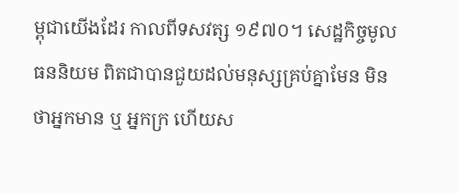ម្ពុជាយើងដែរ កាលពីទសវត្ស ១៩៧០។ សេដ្ឋកិច្ចមូលធននិយម ពិតជាបានជួយដល់មនុស្សគ្រប់គ្នាមែន មិនថាអ្នកមាន ឬ អ្នកក្រ ហើយស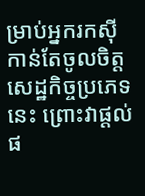ម្រាប់អ្នករកស៊ីកាន់តែចូលចិត្តសេដ្ឋកិច្ចប្រភេទនេះ ព្រោះវាផ្ដល់ផ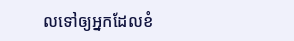លទៅឲ្យអ្នកដែលខំ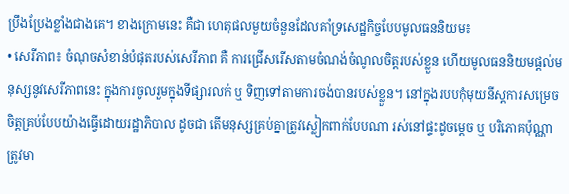ប្រឹងប្រែងខ្លាំងជាងគេ។ ខាងក្រោមនេះ គឺជា ហេតុផលមួយចំនួនដែលគាំទ្រសេដ្ឋកិច្ចបែបមូលធននិយម៖
• សេរីភាព៖ ចំណុចសំខាន់បំផុតរបស់សេរីភាព គឺ ការជ្រើសរើសតាមចំណង់ចំណូលចិត្តរបស់ខ្លួន ហើយមូលធននិយមផ្ដល់មនុស្សនូវសេរីភាពនេះ ក្នុងការចូលរួមក្នុងទីផ្សារលក់ ឬ ទិញទៅតាមការចង់បានរបស់ខ្លួន។ នៅក្នុងរបបកុំមុយនីស្តការសម្រេចចិត្តគ្រប់បែបយ៉ាងធ្វើដោយរដ្ឋាភិបាល ដូចជា តើមនុស្សគ្រប់គ្នាត្រូវស្លៀកពាក់បែបណា រស់នៅផ្ទះដូចម្ដេច ឬ បរិភោគប៉ុណ្ណា ត្រូវមា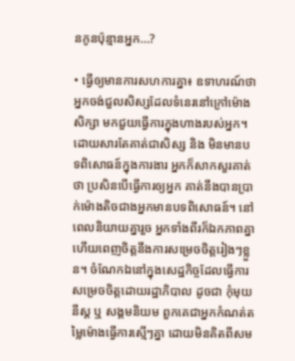នកូនប៉ុន្មានអ្នក…?

• ធ្វើឲ្យមានការសហការគ្នា៖ ឧទាហរណ៍ថា អ្នកចង់ជួលសិស្សដែលទំនេរនៅក្រៅម៉ោងសិក្សា មកជួយធ្វើការក្នុងហាងរបស់អ្នក។ ដោយសារតែគាត់ជាសិស្ស និង មិនមានបទពិសោធន៍ក្នុងការងារ អ្នកក៏សាកសួរគាត់ថា ប្រសិនបើធ្វើការឲ្យអ្នក គាត់នឹងបានប្រាក់ម៉ោងតិចជាងអ្នកមានបទពិសោធន៍។ នៅពេលនិយាយគ្នារួច អ្នកទាំងពីរក៏ឯកភាពគ្នា ហើយពេញចិត្តនឹងការសម្រេចចិត្តរៀងៗខ្លួន។ ចំណែកឯនៅក្នុងសេដ្ឋកិច្ចដែលធ្វើការសម្រេចចិត្តដោយរដ្ឋាភិបាល ដូចជា កុំមុយនីស្ត ឬ សង្គមនិយម ពួកគេជាអ្នកកំណត់តម្លៃម៉ោងធ្វើការស្មើៗគ្នា ដោយមិនគិតពីសម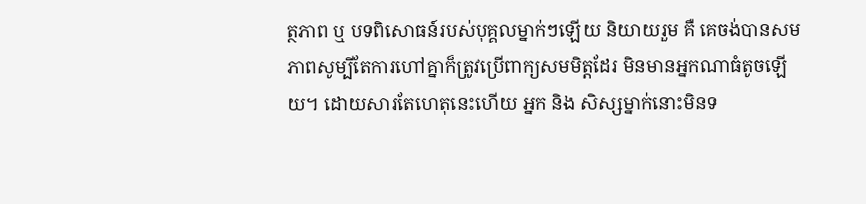ត្ថភាព ឬ បទពិសោធន៍របស់បុគ្គលម្នាក់ៗឡើយ និយាយរួម គឺ គេចង់បានសមភាពសូម្បីតែការហៅគ្នាក៏ត្រូវប្រើពាក្យសមមិត្តដែរ មិនមានអ្នកណាធំតូចឡើយ។ ដោយសារតែហេតុនេះហើយ អ្នក និង សិស្សម្នាក់នោះមិនទ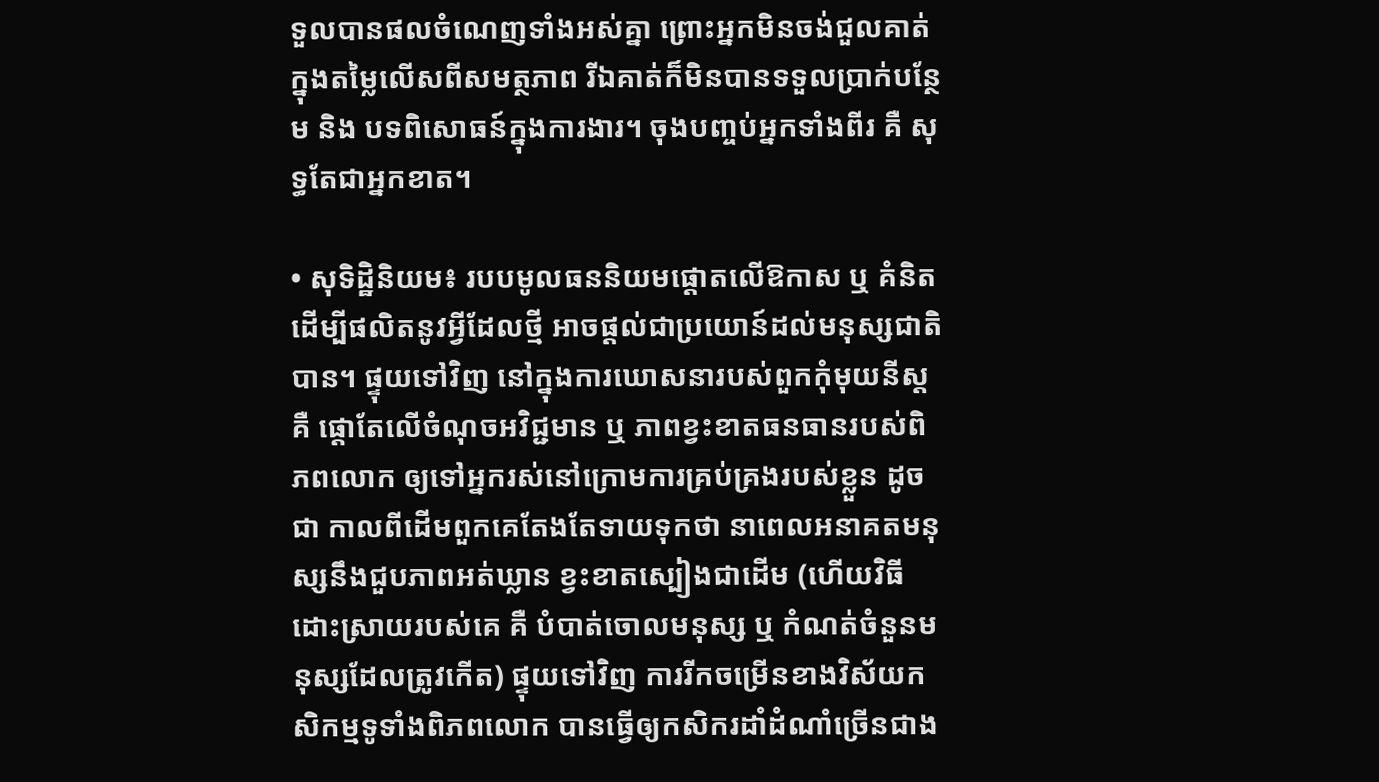ទួលបានផលចំណេញទាំងអស់គ្នា ព្រោះអ្នកមិនចង់ជួលគាត់ក្នុងតម្លៃលើសពីសមត្ថភាព រីឯគាត់ក៏មិនបានទទួលប្រាក់បន្ថែម និង បទពិសោធន៍ក្នុងការងារ។ ចុងបញ្ចប់អ្នកទាំងពីរ គឺ សុទ្ធតែជាអ្នកខាត។

• សុទិដ្ឋិនិយម៖ របបមូលធននិយមផ្ដោតលើឱកាស ឬ គំនិត ដើម្បីផលិតនូវអ្វីដែលថ្មី អាចផ្ដល់ជាប្រយោន៍ដល់មនុស្សជាតិបាន។ ផ្ទុយទៅវិញ នៅក្នុងការឃោសនារបស់ពួកកុំមុយនីស្ត គឺ ផ្ដោតែលើចំណុចអវិជ្ជមាន ឬ ភាពខ្វះខាតធនធានរបស់ពិភពលោក ឲ្យទៅអ្នករស់នៅក្រោមការគ្រប់គ្រងរបស់ខ្លួន ដូចជា កាលពីដើមពួកគេតែងតែទាយទុកថា នាពេលអនាគតមនុស្សនឹងជួបភាពអត់ឃ្លាន ខ្វះខាតស្បៀងជាដើម (ហើយវិធីដោះស្រាយរបស់គេ គឺ បំបាត់ចោលមនុស្ស ឬ កំណត់ចំនួនមនុស្សដែលត្រូវកើត) ផ្ទុយទៅវិញ ការរីកចម្រើនខាងវិស័យកសិកម្មទូទាំងពិភពលោក បានធ្វើឲ្យកសិករដាំដំណាំច្រើនជាង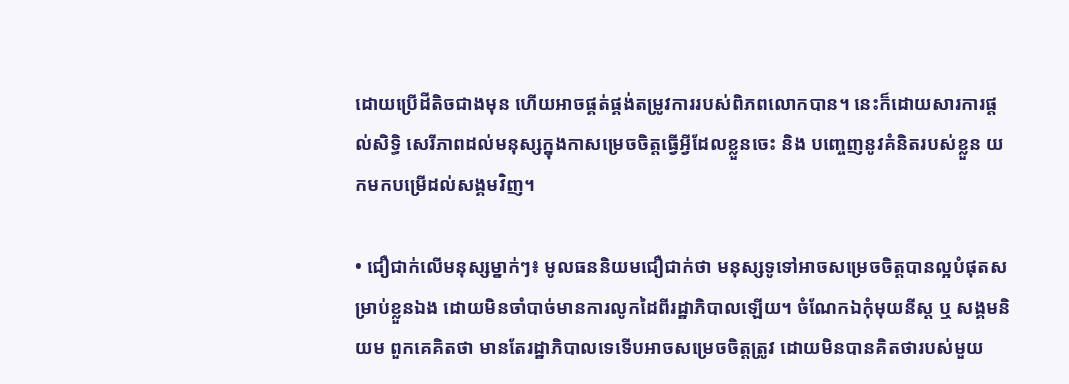ដោយប្រើដីតិចជាងមុន ហើយអាចផ្គត់ផ្គង់តម្រូវការរបស់ពិភពលោកបាន។ នេះក៏ដោយសារការផ្ដល់សិទ្ធិ សេរីភាពដល់មនុស្សក្នុងកាសម្រេចចិត្តធ្វើអ្វីដែលខ្លួនចេះ និង បញ្ចេញនូវគំនិតរបស់ខ្លួន យកមកបម្រើដល់សង្គមវិញ។

• ជឿជាក់លើមនុស្សម្នាក់ៗ៖ មូលធននិយមជឿជាក់ថា មនុស្សទូទៅអាចសម្រេចចិត្តបានល្អបំផុតសម្រាប់ខ្លួនឯង ដោយមិនចាំបាច់មានការលូកដៃពីរដ្ឋាភិបាលឡើយ។ ចំណែកឯកុំមុយនីស្ត ឬ សង្គមនិយម ពួកគេគិតថា មានតែរដ្ឋាភិបាលទេទើបអាចសម្រេចចិត្តត្រូវ ដោយមិនបានគិតថារបស់មួយ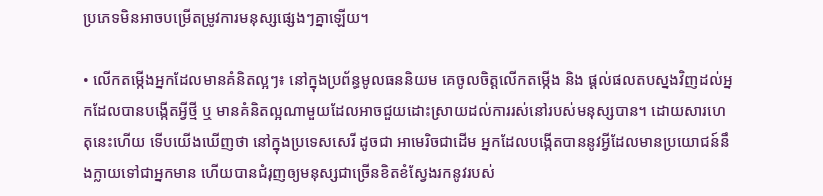ប្រភេទមិនអាចបម្រើតម្រូវការមនុស្សផ្សេងៗគ្នាឡើយ។

• លើកតម្កើងអ្នកដែលមានគំនិតល្អៗ៖ នៅក្នុងប្រព័ន្ធមូលធននិយម គេចូលចិត្តលើកតម្កើង និង ផ្ដល់ផលតបស្នងវិញដល់អ្នកដែលបានបង្កើតអ្វីថ្មី ឬ មានគំនិតល្អណាមួយដែលអាចជួយដោះស្រាយដល់ការរស់នៅរបស់មនុស្សបាន។ ដោយសារហេតុនេះហើយ ទើបយើងឃើញថា នៅក្នុងប្រទេសសេរី ដូចជា អាមេរិចជាដើម អ្នកដែលបង្កើតបាននូវអ្វីដែលមានប្រយោជន៍នឹងក្លាយទៅជាអ្នកមាន ហើយបានជំរុញឲ្យមនុស្សជាច្រើនខិតខំស្វែងរកនូវរបស់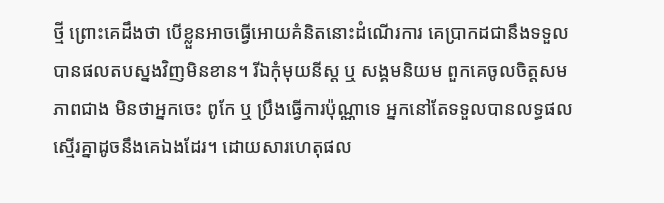ថ្មី ព្រោះគេដឹងថា បើខ្លួនអាចធ្វើអោយគំនិតនោះដំណើរការ គេប្រាកដជានឹងទទួលបានផលតបស្នងវិញមិនខាន។ រីឯកុំមុយនីស្ត ឬ សង្គមនិយម ពួកគេចូលចិត្តសមភាពជាង មិនថាអ្នកចេះ ពូកែ ឬ ប្រឹងធ្វើការប៉ុណ្ណាទេ អ្នកនៅតែទទួលបានលទ្ធផលស្មើរគ្នាដូចនឹងគេឯងដែរ។ ដោយសារហេតុផល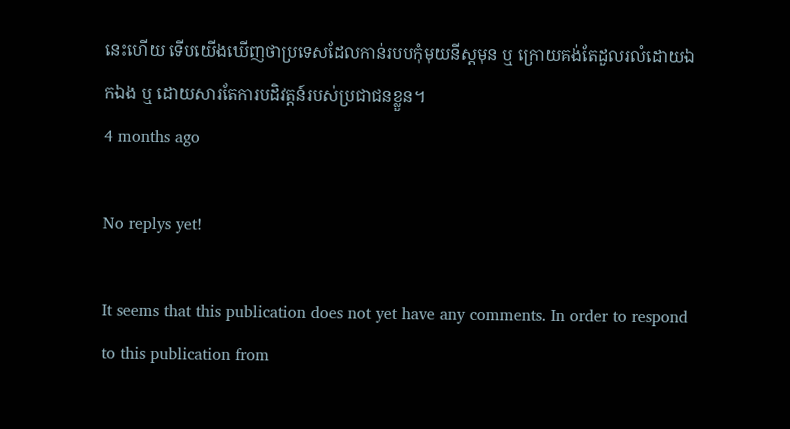នេះហើយ ទើបយើងឃើញថាប្រទេសដែលកាន់របបកុំមុយនីស្តមុន ឬ ក្រោយគង់តែដួលរលំដោយឯកឯង ឬ ដោយសារតែការបដិវត្តន៍របស់ប្រជាជនខ្លួន។
4 months ago

No replys yet!

It seems that this publication does not yet have any comments. In order to respond to this publication from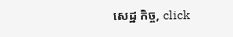សេដ្ឋ កិច្ច, click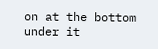on at the bottom under it